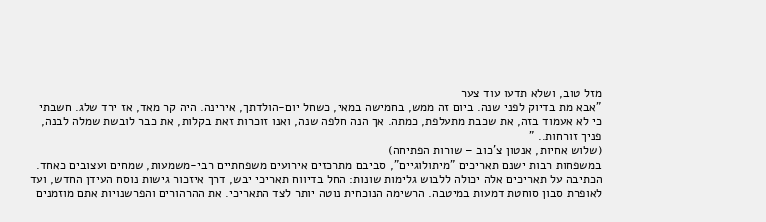מזל טוב, ושלא תדעו עוד צער
"אבא מת בדיוק לפני שנה. ביום זה ממש, בחמישה במאי, כשחל יום-הולדתך, אירינה. היה קר מאד, אז ירד שלג. חשבתי כי לא אעמוד בזה, את שכבת מתעלפת, כמתה. אך הנה חלפה שנה, ואנו זוכרות זאת בקלות, את כבר לובשת שמלה לבנה, פניך זורחות.. "
(שלוש אחיות, אנטון צ'כוב – שורות הפתיחה)
במשפחות רבות ישנם תאריכים "מיתולוגיים", סביבם מתרכזים אירועים משפחתיים רבי-משמעות, שמחים ועצובים כאחד. הכתיבה על תאריכים אלה יכולה ללבוש גלימות שונות: החל בדיווח תאריכי יבש, דרך איזכור גישות נוסח העידן החדש, ועד לאופרת סבון סוחטת דמעות במיטבה. הרשימה הנוכחית נוטה יותר לצד התאריכי. את ההרהורים והפרשנויות אתם מוזמנים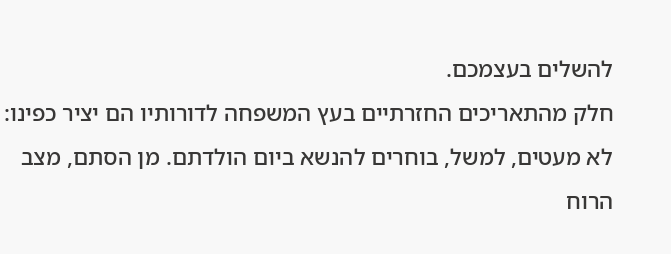להשלים בעצמכם.
חלק מהתאריכים החזרתיים בעץ המשפחה לדורותיו הם יציר כפינו: לא מעטים, למשל, בוחרים להנשא ביום הולדתם. מן הסתם, מצב הרוח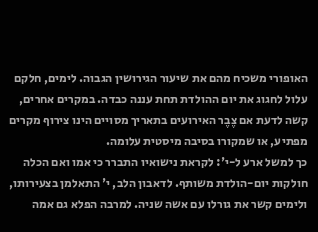האופורי משכיח מהם את שיעור הגירושין הגבוה. לימים, חלקם עלול לחגוג את יום ההולדת תחת עננה כבדה. במקרים אחרים, קשה לדעת אם צֶבֶר האירועים בתאריך מסויים הינו צירוף מקרים מפתיע, או שמקורו בסיבה מיסטית עלומה.
כך למשל ארע ל-י': לקראת נישואיו התברר כי אמו ואם הכלה חולקות יום-הולדת משותף. לדאבון הלב, י' התאלמן בצעירותו, ולימים קשר את גורלו עם אשה שניה. למרבה הפלא גם אמה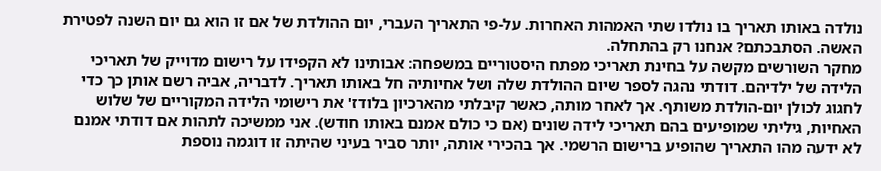נולדה באותו תאריך בו נולדו שתי האמהות האחרות. על-פי התאריך העברי, יום ההולדת של אם זו הוא גם יום השנה לפטירת האשה. הסתבכתם? אנחנו רק בהתחלה.
מחקר השורשים מקשה על בחינת תאריכי מפתח היסטוריים במשפחה: אבותינו לא הקפידו על רישום מדוייק של תאריכי הלידה של ילדיהם. דודתי נהגה לספר שיום ההולדת שלה ושל אחיותיה חל באותו תאריך. לדבריה, אביה רשם אותן כך כדי לחגוג לכולן יום-הולדת משותף. אך לאחר מותה, כאשר קיבלתי מהארכיון בלודז' את רישומי הלידה המקוריים של שלוש האחיות, גיליתי שמופיעים בהם תאריכי לידה שונים (אם כי כולם אמנם באותו חודש). אני ממשיכה לתהות אם דודתי אמנם לא ידעה מהו התאריך שהופיע ברישום הרשמי. אך בהכירי אותה, יותר סביר בעיני שהיתה זו דוגמה נוספת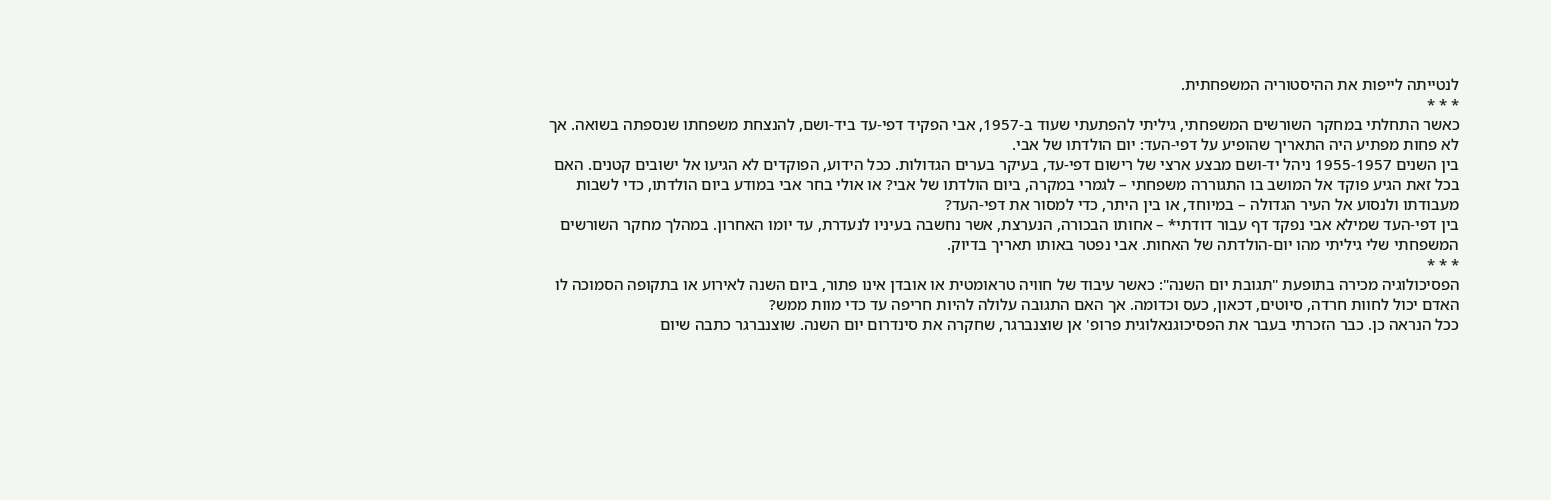לנטייתה לייפות את ההיסטוריה המשפחתית.
* * *
כאשר התחלתי במחקר השורשים המשפחתי, גיליתי להפתעתי שעוד ב-1957, אבי הפקיד דפי-עד ביד-ושם, להנצחת משפחתו שנספתה בשואה. אך לא פחות מפתיע היה התאריך שהופיע על דפי-העד: יום הולדתו של אבי.
בין השנים 1955-1957 ניהל יד-ושם מבצע ארצי של רישום דפי-עד, בעיקר בערים הגדולות. ככל הידוע, הפוקדים לא הגיעו אל ישובים קטנים. האם בכל זאת הגיע פוקד אל המושב בו התגוררה משפחתי – לגמרי במקרה, ביום הולדתו של אבי? או אולי בחר אבי במודע ביום הולדתו, כדי לשבות מעבודתו ולנסוע אל העיר הגדולה – במיוחד, או בין היתר, כדי למסור את דפי-העד?
בין דפי-העד שמילא אבי נפקד דף עבור דודתי* – אחותו הבכורה, הנערצת, אשר נחשבה בעיניו לנעדרת, עד יומו האחרון. במהלך מחקר השורשים המשפחתי שלי גיליתי מהו יום-הולדתה של האחות. אבי נפטר באותו תאריך בדיוק.
* * *
הפסיכולוגיה מכירה בתופעת "תגובת יום השנה": כאשר עיבוד של חוויה טראומטית או אובדן אינו פתור, ביום השנה לאירוע או בתקופה הסמוכה לו האדם יכול לחוות חרדה, סיוטים, דכאון, כעס וכדומה. אך האם התגובה עלולה להיות חריפה עד כדי מוות ממש?
ככל הנראה כן. כבר הזכרתי בעבר את הפסיכוגנאלוגית פרופ' אן שוצנברגר, שחקרה את סינדרום יום השנה. שוצנברגר כתבה שיום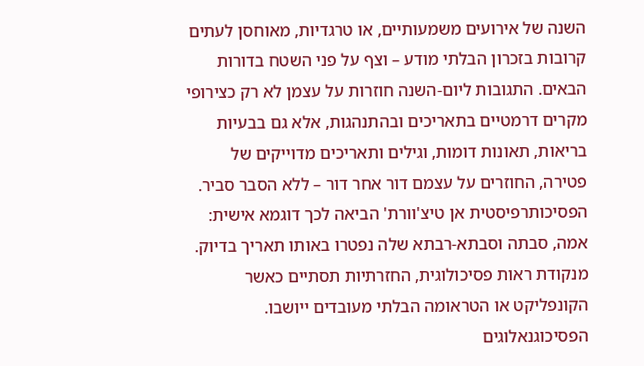השנה של אירועים משמעותיים, או טרגדיות, מאוחסן לעתים קרובות בזכרון הבלתי מודע – וצף על פני השטח בדורות הבאים. התגובות ליום-השנה חוזרות על עצמן לא רק כצירופי מקרים דרמטיים בתאריכים ובהתנהגות, אלא גם בבעיות בריאות, תאונות דומות, וגילים ותאריכים מדוייקים של פטירה, החוזרים על עצמם דור אחר דור – ללא הסבר סביר.
הפסיכותרפיסטית אן טיצ'וורת' הביאה לכך דוגמא אישית: אמה, סבתה וסבתא-רבתא שלה נפטרו באותו תאריך בדיוק. מנקודת ראות פסיכולוגית, החזרתיות תסתיים כאשר הקונפליקט או הטראומה הבלתי מעובדים ייושבו. הפסיכוגנאלוגים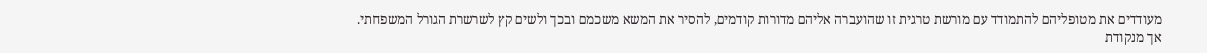מעודדים את מטופליהם להתמודד עם מורשת טרגית זו שהועברה אליהם מדורות קודמים, להסיר את המשא משכמם ובכך ולשים קץ לשרשרת הגורל המשפחתי.
אך מנקודת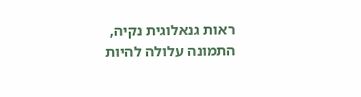ראות גנאלוגית נקיה, התמונה עלולה להיות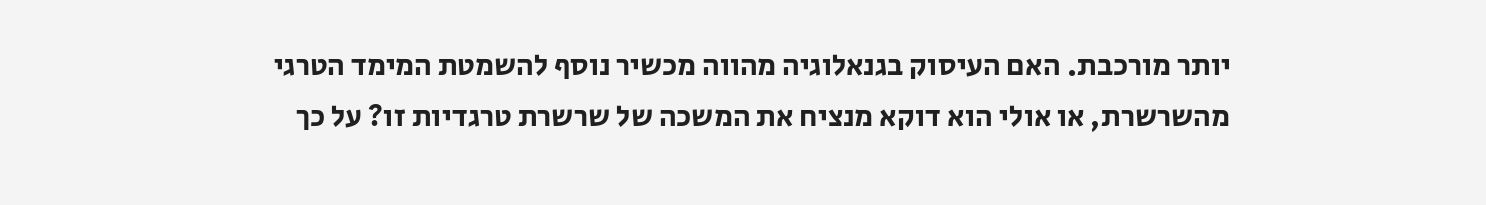יותר מורכבת. האם העיסוק בגנאלוגיה מהווה מכשיר נוסף להשמטת המימד הטרגי מהשרשרת, או אולי הוא דוקא מנציח את המשכה של שרשרת טרגדיות זו? על כך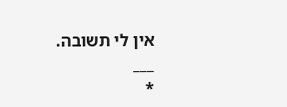אין לי תשובה.
___
*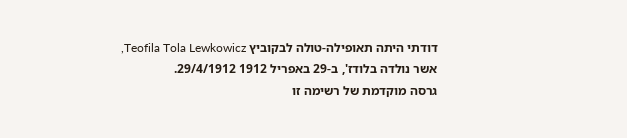דודתי היתה תאופילה-טולה לבקוביץ Teofila Tola Lewkowicz, אשר נולדה בלודז', ב-29 באפריל 1912 29/4/1912.
גרסה מוקדמת של רשימה זו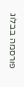פורסמה בבלוג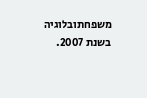משפחתובלוגיה בשנת 2007.